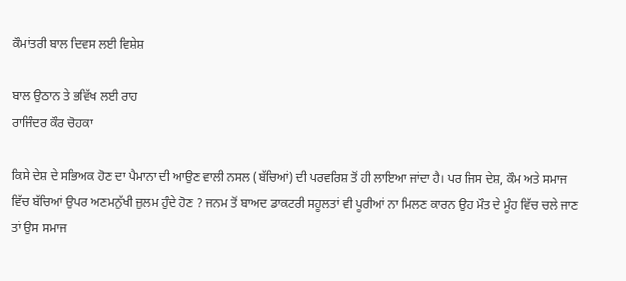ਕੌਮਾਂਤਰੀ ਬਾਲ ਦਿਵਸ ਲਈ ਵਿਸ਼ੇਸ਼

ਬਾਲ ਉਠਾਨ ਤੇ ਭਵਿੱਖ ਲਈ ਰਾਹ
ਰਾਜਿੰਦਰ ਕੌਰ ਚੋਹਕਾ

ਕਿਸੇ ਦੇਸ਼ ਦੇ ਸਭਿਅਕ ਹੋਣ ਦਾ ਪੈਮਾਨਾ ਦੀ ਆਉਣ ਵਾਲੀ ਨਸਲ (ਬੱਚਿਆਂ) ਦੀ ਪਰਵਰਿਸ਼ ਤੋਂ ਹੀ ਲਾਇਆ ਜਾਂਦਾ ਹੈ। ਪਰ ਜਿਸ ਦੇਸ਼, ਕੌਮ ਅਤੇ ਸਮਾਜ ਵਿੱਚ ਬੱਚਿਆਂ ਉਪਰ ਅਣਮਨੁੱਖੀ ਜ਼ੁਲਮ ਹੁੰਦੇ ਹੋਣ ? ਜਨਮ ਤੋਂ ਬਾਅਦ ਡਾਕਟਰੀ ਸਹੂਲਤਾਂ ਵੀ ਪੂਰੀਆਂ ਨਾ ਮਿਲਣ ਕਾਰਨ ਉਹ ਮੌਤ ਦੇ ਮੂੰਹ ਵਿੱਚ ਚਲੇ ਜਾਣ ਤਾਂ ਉਸ ਸਮਾਜ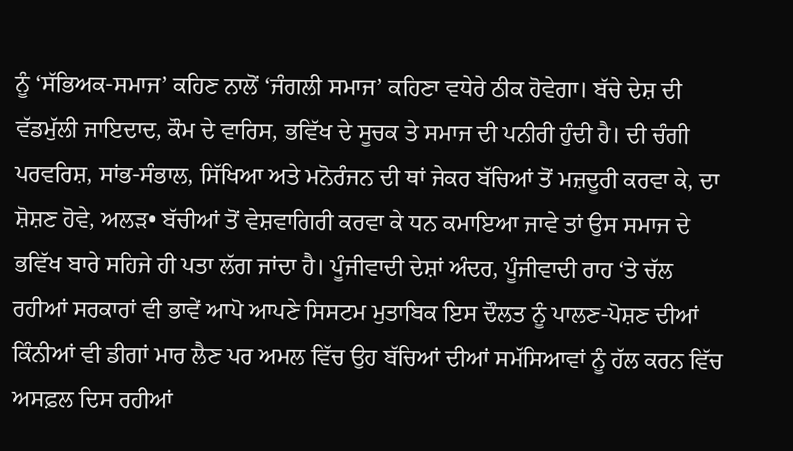ਨੂੰ ‘ਸੱਭਿਅਕ-ਸਮਾਜ’ ਕਹਿਣ ਨਾਲੋਂ ‘ਜੰਗਲੀ ਸਮਾਜ’ ਕਹਿਣਾ ਵਧੇਰੇ ਠੀਕ ਹੋਵੇਗਾ। ਬੱਚੇ ਦੇਸ਼ ਦੀ ਵੱਡਮੁੱਲੀ ਜਾਇਦਾਦ, ਕੌਮ ਦੇ ਵਾਰਿਸ, ਭਵਿੱਖ ਦੇ ਸੂਚਕ ਤੇ ਸਮਾਜ ਦੀ ਪਨੀਰੀ ਹੁੰਦੀ ਹੈ। ਦੀ ਚੰਗੀ ਪਰਵਰਿਸ਼, ਸਾਂਭ-ਸੰਭਾਲ, ਸਿੱਖਿਆ ਅਤੇ ਮਨੋਰੰਜਨ ਦੀ ਥਾਂ ਜੇਕਰ ਬੱਚਿਆਂ ਤੋਂ ਮਜ਼ਦੂਰੀ ਕਰਵਾ ਕੇ, ਦਾ ਸ਼ੋਸ਼ਣ ਹੋਵੇ, ਅਲੜ• ਬੱਚੀਆਂ ਤੋਂ ਵੇਸ਼ਵਾਗਿਰੀ ਕਰਵਾ ਕੇ ਧਨ ਕਮਾਇਆ ਜਾਵੇ ਤਾਂ ਉਸ ਸਮਾਜ ਦੇ ਭਵਿੱਖ ਬਾਰੇ ਸਹਿਜੇ ਹੀ ਪਤਾ ਲੱਗ ਜਾਂਦਾ ਹੈ। ਪੂੰਜੀਵਾਦੀ ਦੇਸ਼ਾਂ ਅੰਦਰ, ਪੂੰਜੀਵਾਦੀ ਰਾਹ ‘ਤੇ ਚੱਲ ਰਹੀਆਂ ਸਰਕਾਰਾਂ ਵੀ ਭਾਵੇਂ ਆਪੋ ਆਪਣੇ ਸਿਸਟਮ ਮੁਤਾਬਿਕ ਇਸ ਦੌਲਤ ਨੂੰ ਪਾਲਣ-ਪੋਸ਼ਣ ਦੀਆਂ ਕਿੰਨੀਆਂ ਵੀ ਡੀਗਾਂ ਮਾਰ ਲੈਣ ਪਰ ਅਮਲ ਵਿੱਚ ਉਹ ਬੱਚਿਆਂ ਦੀਆਂ ਸਮੱਸਿਆਵਾਂ ਨੂੰ ਹੱਲ ਕਰਨ ਵਿੱਚ ਅਸਫ਼ਲ ਦਿਸ ਰਹੀਆਂ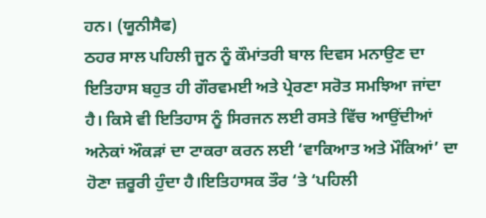ਹਨ। (ਯੂਨੀਸੈਫ)
ਠਹਰ ਸਾਲ ਪਹਿਲੀ ਜੂਨ ਨੂੰ ਕੌਮਾਂਤਰੀ ਬਾਲ ਦਿਵਸ ਮਨਾਉਣ ਦਾ ਇਤਿਹਾਸ ਬਹੁਤ ਹੀ ਗੌਰਵਮਈ ਅਤੇ ਪ੍ਰੇਰਣਾ ਸਰੋਤ ਸਮਝਿਆ ਜਾਂਦਾ ਹੈ। ਕਿਸੇ ਵੀ ਇਤਿਹਾਸ ਨੂੰ ਸਿਰਜਨ ਲਈ ਰਸਤੇ ਵਿੱਚ ਆਉਂਦੀਆਂ ਅਨੇਕਾਂ ਔਕੜਾਂ ਦਾ ਟਾਕਰਾ ਕਰਨ ਲਈ ‘ਵਾਕਿਆਤ ਅਤੇ ਮੌਕਿਆਂ’ ਦਾ ਹੋਣਾ ਜ਼ਰੂਰੀ ਹੁੰਦਾ ਹੈ।ਇਤਿਹਾਸਕ ਤੌਰ ‘ਤੇ ‘ਪਹਿਲੀ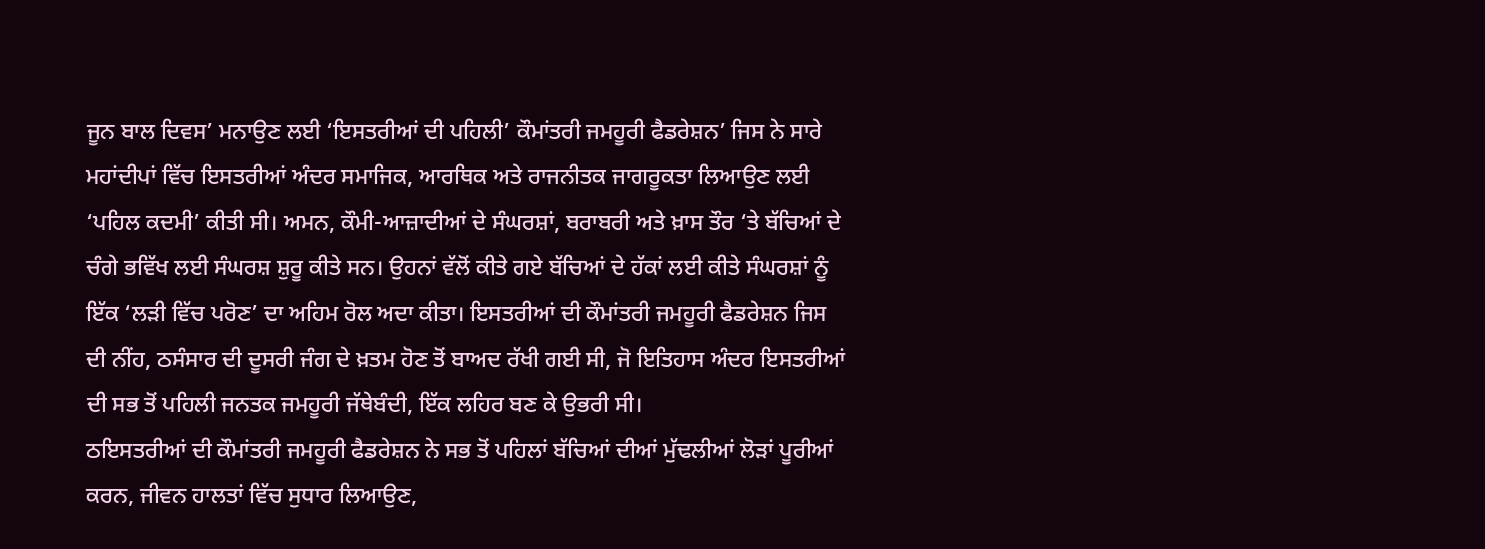ਜੂਨ ਬਾਲ ਦਿਵਸ’ ਮਨਾਉਣ ਲਈ ‘ਇਸਤਰੀਆਂ ਦੀ ਪਹਿਲੀ’ ਕੌਮਾਂਤਰੀ ਜਮਹੂਰੀ ਫੈਡਰੇਸ਼ਨ’ ਜਿਸ ਨੇ ਸਾਰੇ ਮਹਾਂਦੀਪਾਂ ਵਿੱਚ ਇਸਤਰੀਆਂ ਅੰਦਰ ਸਮਾਜਿਕ, ਆਰਥਿਕ ਅਤੇ ਰਾਜਨੀਤਕ ਜਾਗਰੂਕਤਾ ਲਿਆਉਣ ਲਈ ‘ਪਹਿਲ ਕਦਮੀ’ ਕੀਤੀ ਸੀ। ਅਮਨ, ਕੌਮੀ-ਆਜ਼ਾਦੀਆਂ ਦੇ ਸੰਘਰਸ਼ਾਂ, ਬਰਾਬਰੀ ਅਤੇ ਖ਼ਾਸ ਤੌਰ ‘ਤੇ ਬੱਚਿਆਂ ਦੇ ਚੰਗੇ ਭਵਿੱਖ ਲਈ ਸੰਘਰਸ਼ ਸ਼ੁਰੂ ਕੀਤੇ ਸਨ। ਉਹਨਾਂ ਵੱਲੋਂ ਕੀਤੇ ਗਏ ਬੱਚਿਆਂ ਦੇ ਹੱਕਾਂ ਲਈ ਕੀਤੇ ਸੰਘਰਸ਼ਾਂ ਨੂੰ ਇੱਕ ‘ਲੜੀ ਵਿੱਚ ਪਰੋਣ’ ਦਾ ਅਹਿਮ ਰੋਲ ਅਦਾ ਕੀਤਾ। ਇਸਤਰੀਆਂ ਦੀ ਕੌਮਾਂਤਰੀ ਜਮਹੂਰੀ ਫੈਡਰੇਸ਼ਨ ਜਿਸ ਦੀ ਨੀਂਹ, ਠਸੰਸਾਰ ਦੀ ਦੂਸਰੀ ਜੰਗ ਦੇ ਖ਼ਤਮ ਹੋਣ ਤੋਂ ਬਾਅਦ ਰੱਖੀ ਗਈ ਸੀ, ਜੋ ਇਤਿਹਾਸ ਅੰਦਰ ਇਸਤਰੀਆਂ ਦੀ ਸਭ ਤੋਂ ਪਹਿਲੀ ਜਨਤਕ ਜਮਹੂਰੀ ਜੱਥੇਬੰਦੀ, ਇੱਕ ਲਹਿਰ ਬਣ ਕੇ ਉਭਰੀ ਸੀ।
ਠਇਸਤਰੀਆਂ ਦੀ ਕੌਮਾਂਤਰੀ ਜਮਹੂਰੀ ਫੈਡਰੇਸ਼ਨ ਨੇ ਸਭ ਤੋਂ ਪਹਿਲਾਂ ਬੱਚਿਆਂ ਦੀਆਂ ਮੁੱਢਲੀਆਂ ਲੋੜਾਂ ਪੂਰੀਆਂ ਕਰਨ, ਜੀਵਨ ਹਾਲਤਾਂ ਵਿੱਚ ਸੁਧਾਰ ਲਿਆਉਣ,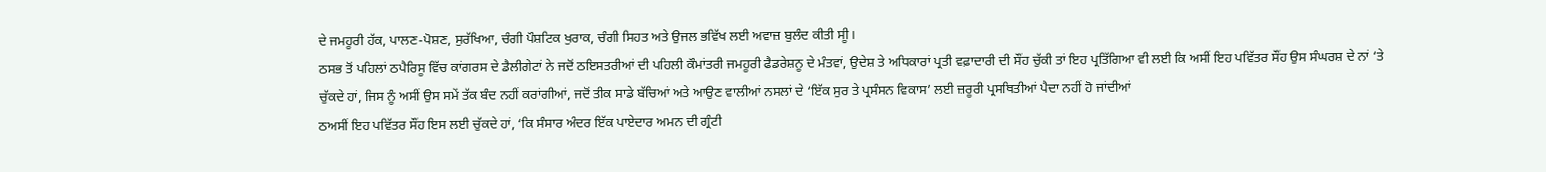ਦੇ ਜਮਹੂਰੀ ਹੱਕ, ਪਾਲਣ-ਪੋਸ਼ਣ, ਸੁਰੱਖਿਆ, ਚੰਗੀ ਪੌਸ਼ਟਿਕ ਖੁਰਾਕ, ਚੰਗੀ ਸਿਹਤ ਅਤੇ ਉਜਲ ਭਵਿੱਖ ਲਈ ਅਵਾਜ਼ ਬੁਲੰਦ ਕੀਤੀ ਸੀੂ।
ਠਸਭ ਤੋਂ ਪਹਿਲਾਂ ਠਪੈਰਿਸੂ ਵਿੱਚ ਕਾਂਗਰਸ ਦੇ ਡੈਲੀਗੇਟਾਂ ਨੇ ਜਦੋਂ ਠਇਸਤਰੀਆਂ ਦੀ ਪਹਿਲੀ ਕੌਮਾਂਤਰੀ ਜਮਹੂਰੀ ਫੈਡਰੇਸ਼ਨੂ ਦੇ ਮੰਤਵਾਂ, ਉਦੇਸ਼ ਤੇ ਅਧਿਕਾਰਾਂ ਪ੍ਰਤੀ ਵਫ਼ਾਦਾਰੀ ਦੀ ਸੌਂਹ ਚੁੱਕੀ ਤਾਂ ਇਹ ਪ੍ਰਤਿੱਗਿਆ ਵੀ ਲਈ ਕਿ ਅਸੀਂ ਇਹ ਪਵਿੱਤਰ ਸੌਂਹ ਉਸ ਸੰਘਰਸ਼ ਦੇ ਨਾਂ ‘ਤੇ ਚੁੱਕਦੇ ਹਾਂ, ਜਿਸ ਨੂੰ ਅਸੀਂ ਉਸ ਸਮੇਂ ਤੱਕ ਬੰਦ ਨਹੀਂ ਕਰਾਂਗੀਆਂ, ਜਦੋਂ ਤੀਕ ਸਾਡੇ ਬੱਚਿਆਂ ਅਤੇ ਆਉਣ ਵਾਲੀਆਂ ਨਸਲਾਂ ਦੇ ‘ਇੱਕ ਸੁਰ ਤੇ ਪ੍ਰਸੰਸਨ ਵਿਕਾਸ’ ਲਈ ਜ਼ਰੂਰੀ ਪ੍ਰਸਥਿਤੀਆਂ ਪੈਦਾ ਨਹੀਂ ਹੋ ਜਾਂਦੀਆਂ
ਠਅਸੀਂ ਇਹ ਪਵਿੱਤਰ ਸੌਂਹ ਇਸ ਲਈ ਚੁੱਕਦੇ ਹਾਂ, ‘ਕਿ ਸੰਸਾਰ ਅੰਦਰ ਇੱਕ ਪਾਏਦਾਰ ਅਮਨ ਦੀ ਗ੍ਰੰਟੀ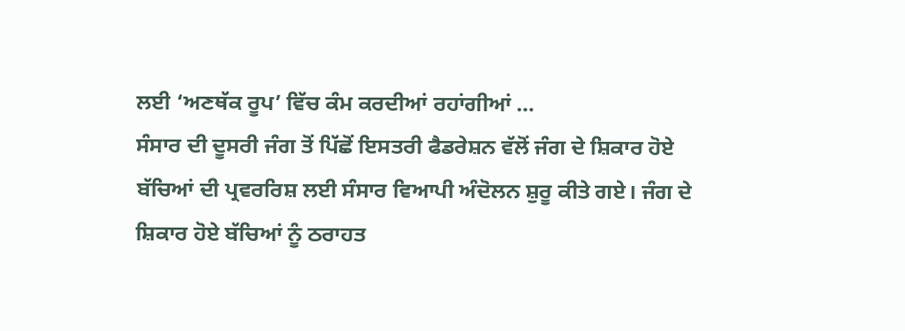ਲਈ ‘ਅਣਥੱਕ ਰੂਪ’ ਵਿੱਚ ਕੰਮ ਕਰਦੀਆਂ ਰਹਾਂਗੀਆਂ …
ਸੰਸਾਰ ਦੀ ਦੂਸਰੀ ਜੰਗ ਤੋਂ ਪਿੱਛੋਂ ਇਸਤਰੀ ਫੈਡਰੇਸ਼ਨ ਵੱਲੋਂ ਜੰਗ ਦੇ ਸ਼ਿਕਾਰ ਹੋਏ ਬੱਚਿਆਂ ਦੀ ਪ੍ਰਵਰਰਿਸ਼ ਲਈ ਸੰਸਾਰ ਵਿਆਪੀ ਅੰਦੋਲਨ ਸ਼ੁਰੂ ਕੀਤੇ ਗਏ। ਜੰਗ ਦੇ ਸ਼ਿਕਾਰ ਹੋਏ ਬੱਚਿਆਂ ਨੂੰ ਠਰਾਹਤ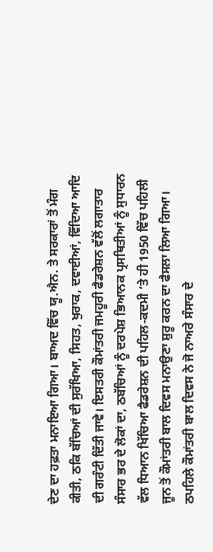ਦੇਣ ਦਾ ਹਫ਼ਤਾ ਮਨਾਇਆ ਗਿਆ। ਬਾਅਦ ਵਿੱਚ ਯੂ.ਐਨ. ਤੇ ਸਰਕਾਰਾਂ ਤੋਂ ਮੰਗ ਕੀਤੀ, ਠਕਿ ਬੱਚਿਆਂ ਦੀ ਸੁਰੱਖਿਆ, ਸਿਹਤ, ਖੁਰਾਕ, ਦਵਾਈਆਂ, ਵਿੱਦਿਆ ਆਦਿ ਦੀ ਗਰੰਟੀ ਦਿੱਤੀ ਜਾਵੇ। ਇਸਤਰੀ ਕੌਮਾਂਤਰੀ ਜਮਹੂਰੀ ਫੈਡਰੇਸ਼ਨ ਵੱਲੋਂ ਲਗਾਤਾਰ ਸੰਸਾਰ ਭਰ ਦੇ ਲੋਕਾਂ ਦਾ, ਠਬੱਚਿਆਂ ਨੂੰ ਦਰਪੇਸ਼ ਭਿਆਨਕ ਪ੍ਰਸਥਿਤੀਆਂ ਨੂੰ ਸੁਧਾਰਨ ਵੱਲ ਧਿਆਨ ਖਿੱਚਿਆ ਫੈਡਰੇਸ਼ਨ ਦੀ ਪਹਿਲ-ਕਦਮੀ ‘ਤੇ ਹੀ 1950 ਵਿੱਚ ਪਹਿਲੀ ਜੂਨ ਤੋਂ ਕੌਮਾਂਤਰੀ ਬਾਲ ਦਿਵਸ ਮਨਾਉਣਾ ਸ਼ੁਰੂ ਕਰਨ ਦਾ ਫੈਸਲਾ ਲਿਆ ਗਿਆ। ਠਪਹਿਲੇ ਕੌਮਾਂਤਰੀ ਬਾਲ ਦਿਵਸ ਨੇ ਜੋ ਨਾਅਰੇ ਸੰਸਾਰ ਦੇ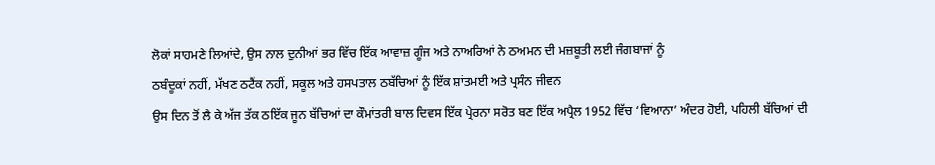ਲੋਕਾਂ ਸਾਹਮਣੇ ਲਿਆਂਦੇ, ਉਸ ਨਾਲ ਦੁਨੀਆਂ ਭਰ ਵਿੱਚ ਇੱਕ ਆਵਾਜ਼ ਗੂੰਜ ਅਤੇ ਨਾਅਰਿਆਂ ਨੇ ਠਅਮਨ ਦੀ ਮਜ਼ਬੂਤੀ ਲਈ ਜੰਗਬਾਜਾਂ ਨੂੰ
ਠਬੰਦੂਕਾਂ ਨਹੀਂ, ਮੱਖਣ ਠਟੈਂਕ ਨਹੀਂ, ਸਕੂਲ ਅਤੇ ਹਸਪਤਾਲ ਠਬੱਚਿਆਂ ਨੂੰ ਇੱਕ ਸ਼ਾਂਤਮਈ ਅਤੇ ਪ੍ਰਸੰਨ ਜੀਵਨ
ਉਸ ਦਿਨ ਤੋਂ ਲੈ ਕੇ ਅੱਜ ਤੱਕ ਠਇੱਕ ਜੂਨ ਬੱਚਿਆਂ ਦਾ ਕੌਮਾਂਤਰੀ ਬਾਲ ਦਿਵਸ ਇੱਕ ਪ੍ਰੇਰਨਾ ਸਰੋਤ ਬਣ ਇੱਕ ਅਪ੍ਰੈਲ 1952 ਵਿੱਚ ‘ਵਿਆਨਾ’ ਅੰਦਰ ਹੋਈ, ਪਹਿਲੀ ਬੱਚਿਆਂ ਦੀ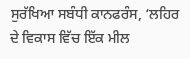ਸੁਰੱਖਿਆ ਸਬੰਧੀ ਕਾਨਫਰੰਸ, ‘ਲਹਿਰ ਦੇ ਵਿਕਾਸ ਵਿੱਚ ਇੱਕ ਮੀਲ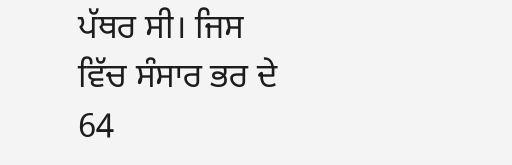ਪੱਥਰ ਸੀ। ਜਿਸ ਵਿੱਚ ਸੰਸਾਰ ਭਰ ਦੇ 64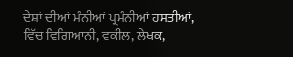ਦੇਸ਼ਾਂ ਦੀਆਂ ਮੰਨੀਆਂ ਪ੍ਰਮੰਨੀਆਂ ਹਸਤੀਆਂ, ਵਿੱਚ ਵਿਗਿਆਨੀ, ਵਕੀਲ, ਲੇਖਕ,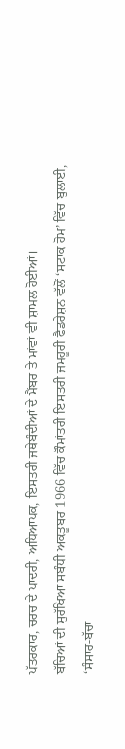ਪੱਤਰਕਾਰ, ਚਰਚ ਦੇ ਪਾਦਰੀ, ਅਧਿਆਪਕ, ਇਸਤਰੀ ਜਥੇਬੰਦੀਆਂ ਦੇ ਮੈਂਬਰ ਤੇ ਮਾਂਵਾਂ ਵੀ ਸ਼ਾਮਲ ਹੋਈਆਂ।
ਬੱਚਿਆਂ ਦੀ ਸੁਰੱਖਿਆ ਸਬੰਧੀ ਅਕਤੂਬਰ 1966 ਵਿੱਚ ਕੌਮਾਂਤਰੀ ਇਸਤਰੀ ਜਮਹੂਰੀ ਫੈਡਰੇਸ਼ਨ ਵੱਲੋਂ ‘ਸਟਾਕ ਹੋਮ’ ਵਿੱਚ ਬੁਲਾਈ, ‘ਸੰਸਾਰ-ਬੱਚਾ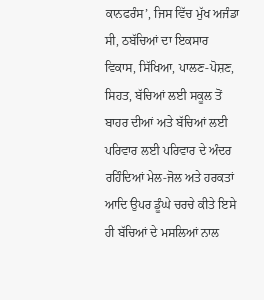ਕਾਨਫਰੰਸ’, ਜਿਸ ਵਿੱਚ ਮੁੱਖ ਅਜੰਡਾ ਸੀ, ਠਬੱਚਿਆਂ ਦਾ ਇਕਸਾਰ ਵਿਕਾਸ, ਸਿੱਖਿਆ, ਪਾਲਣ-ਪੋਸ਼ਣ, ਸਿਹਤ, ਬੱਚਿਆਂ ਲਈ ਸਕੂਲ ਤੋਂ ਬਾਹਰ ਦੀਆਂ ਅਤੇ ਬੱਚਿਆਂ ਲਈ ਪਰਿਵਾਰ ਲਈ ਪਰਿਵਾਰ ਦੇ ਅੰਦਰ ਰਹਿੰਦਿਆਂ ਮੇਲ-ਜੋਲ ਅਤੇ ਹਰਕਤਾਂ ਆਦਿ ਉਪਰ ਡੂੰਘੇ ਚਰਚੇ ਕੀਤੇ ਇਸੇ ਹੀ ਬੱਚਿਆਂ ਦੇ ਮਸਲਿਆਂ ਨਾਲ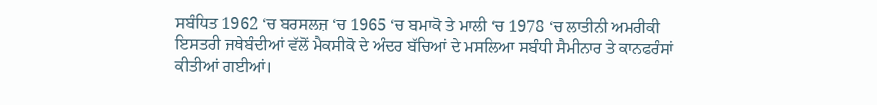ਸਬੰਧਿਤ 1962 ‘ਚ ਬਰਸਲਜ਼ ‘ਚ 1965 ‘ਚ ਬਮਾਕੋ ਤੇ ਮਾਲੀ ‘ਚ 1978 ‘ਚ ਲਾਤੀਨੀ ਅਮਰੀਕੀ ਇਸਤਰੀ ਜਥੇਬੰਦੀਆਂ ਵੱਲੋਂ ਮੈਕਸੀਕੋ ਦੇ ਅੰਦਰ ਬੱਚਿਆਂ ਦੇ ਮਸਲਿਆ ਸਬੰਧੀ ਸੈਮੀਨਾਰ ਤੇ ਕਾਨਫਰੰਸਾਂ ਕੀਤੀਆਂ ਗਈਆਂ।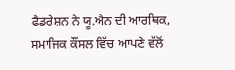ਫੈਡਰੇਸ਼ਨ ਨੇ ਯੂ.ਐਨ ਦੀ ਆਰਥਿਕ, ਸਮਾਜਿਕ ਕੌਂਸਲ ਵਿੱਚ ਆਪਣੇ ਵੱਲੋਂ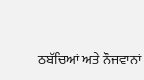ਠਬੱਚਿਆਂ ਅਤੇ ਨੌਜਵਾਨਾਂ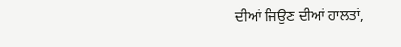ਦੀਆਂ ਜਿਉਣ ਦੀਆਂ ਹਾਲਤਾਂ,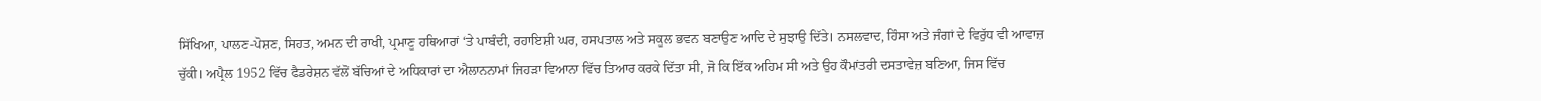ਸਿੱਖਿਆ, ਪਾਲਣ-ਪੋਸ਼ਣ, ਸਿਹਤ, ਅਮਨ ਦੀ ਰਾਖੀ, ਪ੍ਰਮਾਣੂ ਹਥਿਆਰਾਂ ‘ਤੇ ਪਾਬੰਦੀ, ਰਹਾਇਸ਼ੀ ਘਰ, ਹਸਪਤਾਲ ਅਤੇ ਸਕੂਲ ਭਵਨ ਬਣਾਉਣ ਆਦਿ ਦੇ ਸੁਝਾਉ ਦਿੱਤੇ। ਨਸਲਵਾਦ, ਹਿੰਸਾ ਅਤੇ ਜੰਗਾਂ ਦੇ ਵਿਰੁੱਧ ਵੀ ਆਵਾਜ਼ ਚੁੱਕੀ। ਅਪ੍ਰੈਲ 1952 ਵਿੱਚ ਫੈਡਰੇਸ਼ਨ ਵੱਲੋਂ ਬੱਚਿਆਂ ਦੇ ਅਧਿਕਾਰਾਂ ਦਾ ਐਲਾਨਨਾਮਾਂ ਜਿਹੜਾ ਵਿਆਨਾ ਵਿੱਚ ਤਿਆਰ ਕਰਕੇ ਦਿੱਤਾ ਸੀ, ਜੋ ਕਿ ਇੱਕ ਅਹਿਮ ਸੀ ਅਤੇ ਉਹ ਕੌਮਾਂਤਰੀ ਦਸਤਾਵੇਜ਼ ਬਣਿਆ, ਜਿਸ ਵਿੱਚ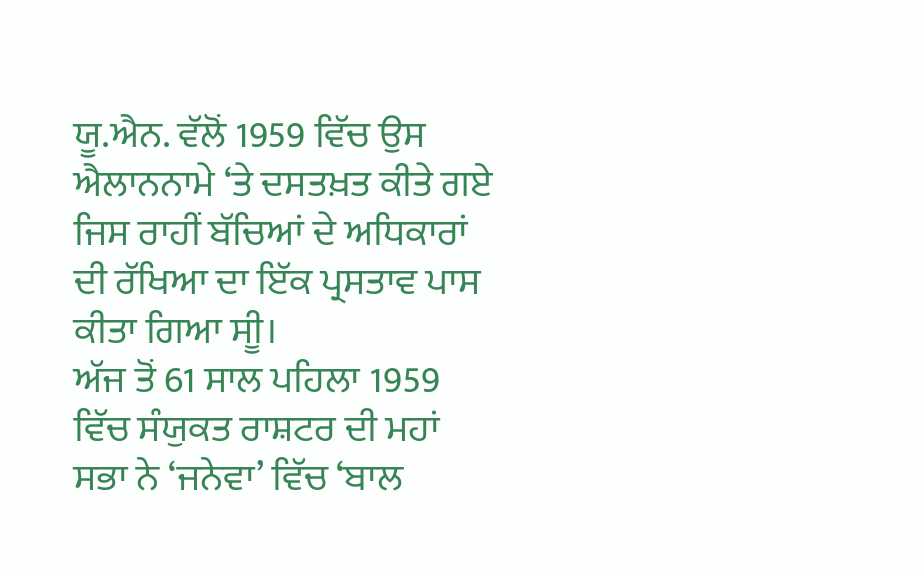ਯੂ.ਐਨ. ਵੱਲੋਂ 1959 ਵਿੱਚ ਉਸ ਐਲਾਨਨਾਮੇ ‘ਤੇ ਦਸਤਖ਼ਤ ਕੀਤੇ ਗਏ ਜਿਸ ਰਾਹੀਂ ਬੱਚਿਆਂ ਦੇ ਅਧਿਕਾਰਾਂ ਦੀ ਰੱਖਿਆ ਦਾ ਇੱਕ ਪ੍ਰਸਤਾਵ ਪਾਸ ਕੀਤਾ ਗਿਆ ਸੀੂ।
ਅੱਜ ਤੋਂ 61 ਸਾਲ ਪਹਿਲਾ 1959 ਵਿੱਚ ਸੰਯੁਕਤ ਰਾਸ਼ਟਰ ਦੀ ਮਹਾਂ ਸਭਾ ਨੇ ‘ਜਨੇਵਾ’ ਵਿੱਚ ‘ਬਾਲ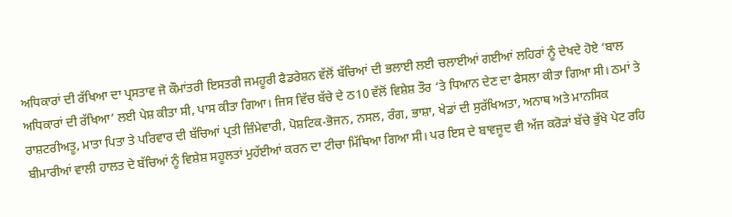ਅਧਿਕਾਰਾਂ ਦੀ ਰੱਖਿਆ ਦਾ ਪ੍ਰਸਤਾਵ ਜੋ ਕੌਮਾਂਤਰੀ ਇਸਤਰੀ ਜਮਹੂਰੀ ਫੈਡਰੇਸ਼ਨ ਵੱਲੋਂ ਬੱਚਿਆਂ ਦੀ ਭਲਾਈ ਲਈ ਚਲਾਈਆਂ ਗਈਆਂ ਲਹਿਰਾਂ ਨੂੰ ਦੇਖਦੇ ਹੋਏ ‘ਬਾਲ ਅਧਿਕਾਰਾਂ ਦੀ ਰੱਖਿਆ’ ਲਈ ਪੇਸ਼ ਕੀਤਾ ਸੀ, ਪਾਸ ਕੀਤਾ ਗਿਆ। ਜਿਸ ਵਿੱਚ ਬੱਚੇ ਦੇ ਠ10 ਵੱਲੋਂ ਵਿਸ਼ੇਸ਼ ਤੌਰ ‘ਤੇ ਧਿਆਨ ਦੇਣ ਦਾ ਫੈਸਲਾ ਕੀਤਾ ਗਿਆ ਸੀ। ਠਮਾਂ ਤੇ ਰਾਸ਼ਟਰੀਅਤੂ, ਮਾਤਾ ਪਿਤਾ ਤੇ ਪਰਿਵਾਰ ਦੀ ਬੱਚਿਆਂ ਪ੍ਰਤੀ ਜ਼ਿੰਮੇਵਾਰੀ, ਪੋਸ਼ਟਿਕ-ਭੋਜਨ, ਨਸਲ, ਰੰਗ, ਭਾਸ਼ਾ, ਖੇਡਾਂ ਦੀ ਸੁਰੱਖਿਅਤਾ, ਅਨਾਥ ਅਤੇ ਮਾਨਸਿਕ ਬੀਮਾਰੀਆਂ ਵਾਲੀ ਹਾਲਤ ਦੇ ਬੱਚਿਆਂ ਨੂੰ ਵਿਸ਼ੇਸ਼ ਸਹੂਲਤਾਂ ਮੁਹੱਈਆਂ ਕਰਨ ਦਾ ਟੀਚਾ ਮਿੱਥਿਆ ਗਿਆ ਸੀ। ਪਰ ਇਸ ਦੇ ਬਾਵਜੂਦ ਵੀ ਅੱਜ ਕਰੋੜਾਂ ਬੱਚੇ ਭੁੱਖੇ ਪੇਟ ਰਹਿ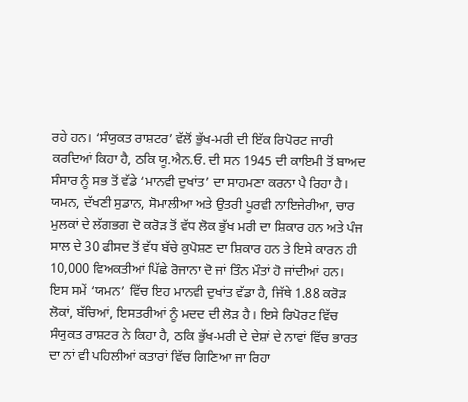ਰਹੇ ਹਨ। ‘ਸੰਯੁਕਤ ਰਾਸ਼ਟਰ’ ਵੱਲੋਂ ਭੁੱਖ-ਮਰੀ ਦੀ ਇੱਕ ਰਿਪੋਰਟ ਜਾਰੀ ਕਰਦਿਆਂ ਕਿਹਾ ਹੈ, ਠਕਿ ਯੂ.ਐਨ.ਓ. ਦੀ ਸਨ 1945 ਦੀ ਕਾਇਮੀ ਤੋਂ ਬਾਅਦ ਸੰਸਾਰ ਨੂੰ ਸਭ ਤੋਂ ਵੱਡੇ ‘ਮਾਨਵੀ ਦੁਖਾਂਤ’ ਦਾ ਸਾਹਮਣਾ ਕਰਨਾ ਪੈ ਰਿਹਾ ਹੈ। ਯਮਨ, ਦੱਖਣੀ ਸੁਡਾਨ, ਸੋਮਾਲੀਆ ਅਤੇ ਉਤਰੀ ਪੂਰਵੀ ਨਾਇਜੇਰੀਆ, ਚਾਰ ਮੁਲਕਾਂ ਦੇ ਲੱਗਭਗ ਦੋ ਕਰੋੜ ਤੋਂ ਵੱਧ ਲੋਕ ਭੁੱਖ ਮਰੀ ਦਾ ਸ਼ਿਕਾਰ ਹਨ ਅਤੇ ਪੰਜ ਸਾਲ ਦੇ 30 ਫੀਸਦ ਤੋਂ ਵੱਧ ਬੱਚੇ ਕੁਪੋਸ਼ਣ ਦਾ ਸ਼ਿਕਾਰ ਹਨ ਤੇ ਇਸੇ ਕਾਰਨ ਹੀ 10,000 ਵਿਅਕਤੀਆਂ ਪਿੱਛੇ ਰੋਜਾਨਾ ਦੋ ਜਾਂ ਤਿੰਨ ਮੌਤਾਂ ਹੋ ਜਾਂਦੀਆਂ ਹਨ। ਇਸ ਸਮੇਂ ‘ਯਮਨ’ ਵਿੱਚ ਇਹ ਮਾਨਵੀ ਦੁਖਾਂਤ ਵੱਡਾ ਹੈ, ਜਿੱਥੇ 1.88 ਕਰੋੜ ਲੋਕਾਂ, ਬੱਚਿਆਂ, ਇਸਤਰੀਆਂ ਨੂੰ ਮਦਦ ਦੀ ਲੋੜ ਹੈ। ਇਸੇ ਰਿਪੋਰਟ ਵਿੱਚ ਸੰਯੁਕਤ ਰਾਸ਼ਟਰ ਨੇ ਕਿਹਾ ਹੈ, ਠਕਿ ਭੁੱਖ-ਮਰੀ ਦੇ ਦੇਸ਼ਾਂ ਦੇ ਨਾਵਾਂ ਵਿੱਚ ਭਾਰਤ ਦਾ ਨਾਂ ਵੀ ਪਹਿਲੀਆਂ ਕਤਾਰਾਂ ਵਿੱਚ ਗਿਣਿਆ ਜਾ ਰਿਹਾ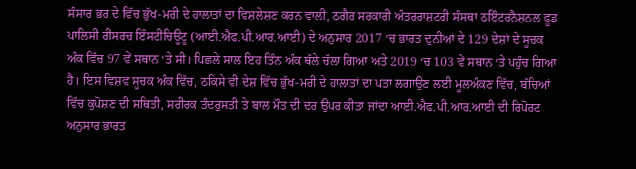ਸੰਸਾਰ ਭਰ ਦੇ ਵਿੱਚ ਭੁੱਖ-ਮਰੀ ਦੇ ਹਾਲਾਤਾਂ ਦਾ ਵਿਸ਼ਲੇਸ਼ਣ ਕਰਨ ਵਾਲੀ, ਠਗੈਰ ਸਰਕਾਰੀ ਅੰਤਰਰਾਸ਼ਟਰੀ ਸੰਸਥਾ ਠਇੰਟਰਨੈਸ਼ਨਲ ਫੂਡ ਪਾਲਿਸੀ ਰੀਸਰਚ ਇੰਸਟੀਚਿਊਟੂ (ਆਈ.ਐਫ.ਪੀ.ਆਰ.ਆਈ) ਦੇ ਅਨੁਸਾਰ 2017 ‘ਚ ਭਾਰਤ ਦੁਨੀਆਂ ਦੇ 129 ਦੇਸ਼ਾਂ ਦੇ ਸੂਚਕ ਅੰਕ ਵਿੱਚ 97 ਵੇਂ ਸਥਾਨ ‘ਤੇ ਸੀ। ਪਿਛਲੇ ਸਾਲ ਇਹ ਤਿੰਨ ਅੰਕ ਥੱਲੇ ਚੱਲਾ ਗਿਆ ਅਤੇ 2019 ‘ਚ 103 ਵੇਂ ਸਥਾਨ ‘ਤੇ ਪਹੁੰਚ ਗਿਆ ਹੈ। ਇਸ ਵਿਸ਼ਵ ਸੂਚਕ ਅੰਕ ਵਿੱਚ, ਠਕਿਸੇ ਵੀ ਦੇਸ਼ ਵਿੱਚ ਭੁੱਖ-ਮਰੀ ਦੇ ਹਾਲਾਤਾਂ ਦਾ ਪਤਾ ਲਗਾਉਣ ਲਈ ਮੂਲਅੰਕਣ ਵਿੱਚ, ਬੱਚਿਆਂ ਵਿੱਚ ਕੁਪੋਸ਼ਣ ਦੀ ਸਥਿਤੀ, ਸਰੀਰਕ ਤੰਦਰੁਸਤੀ ਤੇ ਬਾਲ ਮੌਤ ਦੀ ਦਰ ਉਪਰ ਕੀਤਾ ਜਾਂਦਾ ਆਈ.ਐਫ.ਪੀ.ਆਰ.ਆਈ ਦੀ ਰਿਪੋਰਟ ਅਨੁਸਾਰ ਭਾਰਤ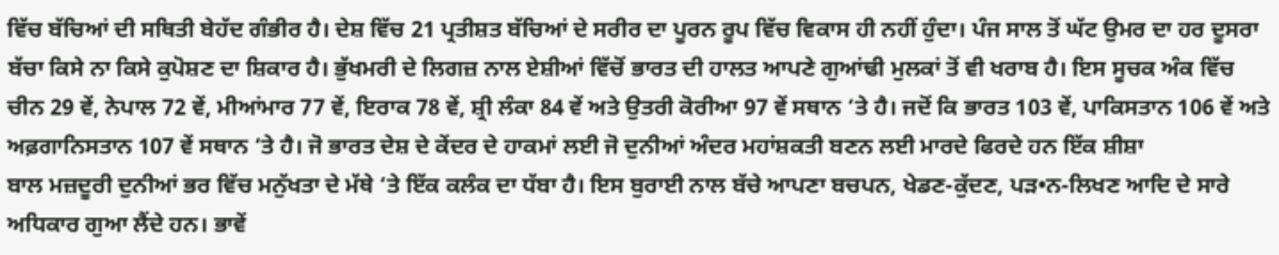ਵਿੱਚ ਬੱਚਿਆਂ ਦੀ ਸਥਿਤੀ ਬੇਹੱਦ ਗੰਭੀਰ ਹੈ। ਦੇਸ਼ ਵਿੱਚ 21 ਪ੍ਰਤੀਸ਼ਤ ਬੱਚਿਆਂ ਦੇ ਸਰੀਰ ਦਾ ਪੂਰਨ ਰੂਪ ਵਿੱਚ ਵਿਕਾਸ ਹੀ ਨਹੀਂ ਹੁੰਦਾ। ਪੰਜ ਸਾਲ ਤੋਂ ਘੱਟ ਉਮਰ ਦਾ ਹਰ ਦੂਸਰਾ ਬੱਚਾ ਕਿਸੇ ਨਾ ਕਿਸੇ ਕੁਪੋਸ਼ਣ ਦਾ ਸ਼ਿਕਾਰ ਹੈ। ਭੁੱਖਮਰੀ ਦੇ ਲਿਗਜ਼ ਨਾਲ ਏਸ਼ੀਆਂ ਵਿੱਚੋਂ ਭਾਰਤ ਦੀ ਹਾਲਤ ਆਪਣੇ ਗੁਆਂਢੀ ਮੁਲਕਾਂ ਤੋਂ ਵੀ ਖਰਾਬ ਹੈ। ਇਸ ਸੂਚਕ ਅੰਕ ਵਿੱਚ ਚੀਨ 29 ਵੇਂ, ਨੇਪਾਲ 72 ਵੇਂ, ਮੀਆਂਮਾਰ 77 ਵੇਂ, ਇਰਾਕ 78 ਵੇਂ, ਸ਼੍ਰੀ ਲੰਕਾ 84 ਵੇਂ ਅਤੇ ਉਤਰੀ ਕੋਰੀਆ 97 ਵੇਂ ਸਥਾਨ ‘ਤੇ ਹੈ। ਜਦੋਂ ਕਿ ਭਾਰਤ 103 ਵੇਂ, ਪਾਕਿਸਤਾਨ 106 ਵੇਂ ਅਤੇ ਅਫ਼ਗਾਨਿਸਤਾਨ 107 ਵੇਂ ਸਥਾਨ ‘ਤੇ ਹੈ। ਜੋ ਭਾਰਤ ਦੇਸ਼ ਦੇ ਕੇਂਦਰ ਦੇ ਹਾਕਮਾਂ ਲਈ ਜੋ ਦੁਨੀਆਂ ਅੰਦਰ ਮਹਾਂਸ਼ਕਤੀ ਬਣਨ ਲਈ ਮਾਰਦੇ ਫਿਰਦੇ ਹਨ ਇੱਕ ਸ਼ੀਸ਼ਾ
ਬਾਲ ਮਜ਼ਦੂਰੀ ਦੁਨੀਆਂ ਭਰ ਵਿੱਚ ਮਨੁੱਖਤਾ ਦੇ ਮੱਥੇ ‘ਤੇ ਇੱਕ ਕਲੰਕ ਦਾ ਧੱਬਾ ਹੈ। ਇਸ ਬੁਰਾਈ ਨਾਲ ਬੱਚੇ ਆਪਣਾ ਬਚਪਨ, ਖੇਡਣ-ਕੁੱਦਣ, ਪੜ•ਨ-ਲਿਖਣ ਆਦਿ ਦੇ ਸਾਰੇ ਅਧਿਕਾਰ ਗੁਆ ਲੈਂਦੇ ਹਨ। ਭਾਵੇਂ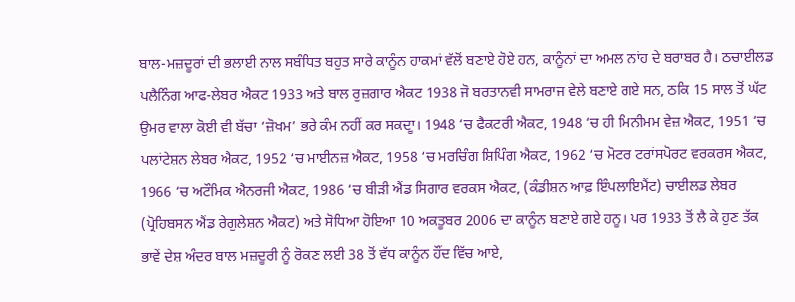ਬਾਲ-ਮਜ਼ਦੂਰਾਂ ਦੀ ਭਲਾਈ ਨਾਲ ਸਬੰਧਿਤ ਬਹੁਤ ਸਾਰੇ ਕਾਨੂੰਨ ਹਾਕਮਾਂ ਵੱਲੋਂ ਬਣਾਏ ਹੋਏ ਹਨ, ਕਾਨੂੰਨਾਂ ਦਾ ਅਮਲ ਨਾਂਹ ਦੇ ਬਰਾਬਰ ਹੈ। ਠਚਾਈਲਡ ਪਲੈਨਿੰਗ ਆਫ-ਲੇਬਰ ਐਕਟ 1933 ਅਤੇ ਬਾਲ ਰੁਜ਼ਗਾਰ ਐਕਟ 1938 ਜੋ ਬਰਤਾਨਵੀ ਸਾਮਰਾਜ ਵੇਲੇ ਬਣਾਏ ਗਏ ਸਨ, ਠਕਿ 15 ਸਾਲ ਤੋਂ ਘੱਟ ਉਮਰ ਵਾਲਾ ਕੋਈ ਵੀ ਬੱਚਾ ‘ਜ਼ੋਖਮ’ ਭਰੇ ਕੰਮ ਨਹੀਂ ਕਰ ਸਕਦਾੂ। 1948 ‘ਚ ਫੈਕਟਰੀ ਐਕਟ, 1948 ‘ਚ ਹੀ ਮਿਨੀਮਮ ਵੇਜ਼ ਐਕਟ, 1951 ‘ਚ ਪਲਾਂਟੇਸ਼ਨ ਲੇਬਰ ਐਕਟ, 1952 ‘ਚ ਮਾਈਨਜ਼ ਐਕਟ, 1958 ‘ਚ ਮਰਚਿੰਗ ਸ਼ਿਪਿੰਗ ਐਕਟ, 1962 ‘ਚ ਮੋਟਰ ਟਰਾਂਸਪੋਰਟ ਵਰਕਰਸ ਐਕਟ, 1966 ‘ਚ ਅਟੌਮਿਕ ਐਨਰਜੀ ਐਕਟ, 1986 ‘ਚ ਬੀੜੀ ਐਂਡ ਸਿਗਾਰ ਵਰਕਸ ਐਕਟ, (ਕੰਡੀਸ਼ਨ ਆਫ਼ ਇੰਪਲਾਇਮੈਂਟ) ਚਾਈਲਡ ਲੇਬਰ (ਪ੍ਰੋਹਿਬਸਨ ਐਂਡ ਰੇਗੁਲੇਸ਼ਨ ਐਕਟ) ਅਤੇ ਸੋਧਿਆ ਹੋਇਆ 10 ਅਕਤੂਬਰ 2006 ਦਾ ਕਾਨੂੰਨ ਬਣਾਏ ਗਏ ਹਨੂ। ਪਰ 1933 ਤੋਂ ਲੈ ਕੇ ਹੁਣ ਤੱਕ ਭਾਵੇਂ ਦੇਸ਼ ਅੰਦਰ ਬਾਲ ਮਜ਼ਦੂਰੀ ਨੂੰ ਰੋਕਣ ਲਈ 38 ਤੋਂ ਵੱਧ ਕਾਨੂੰਨ ਹੌਂਦ ਵਿੱਚ ਆਏ,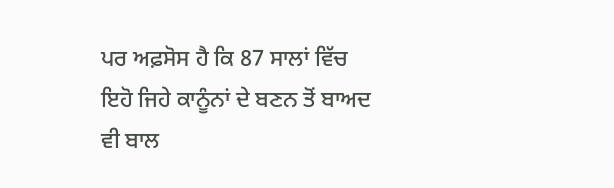ਪਰ ਅਫ਼ਸੋਸ ਹੈ ਕਿ 87 ਸਾਲਾਂ ਵਿੱਚ ਇਹੋ ਜਿਹੇ ਕਾਨੂੰਨਾਂ ਦੇ ਬਣਨ ਤੋਂ ਬਾਅਦ ਵੀ ਬਾਲ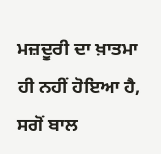ਮਜ਼ਦੂਰੀ ਦਾ ਖ਼ਾਤਮਾ ਹੀ ਨਹੀਂ ਹੋਇਆ ਹੈ, ਸਗੋਂ ਬਾਲ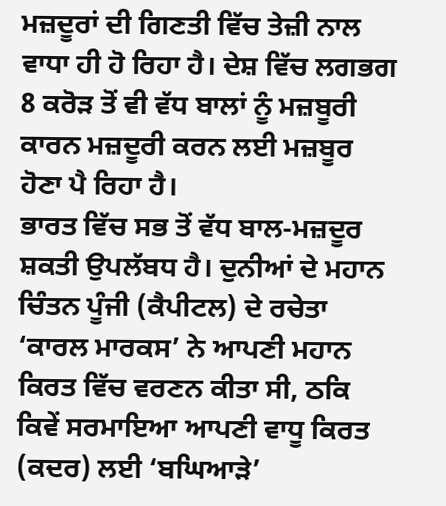ਮਜ਼ਦੂਰਾਂ ਦੀ ਗਿਣਤੀ ਵਿੱਚ ਤੇਜ਼ੀ ਨਾਲ ਵਾਧਾ ਹੀ ਹੋ ਰਿਹਾ ਹੈ। ਦੇਸ਼ ਵਿੱਚ ਲਗਭਗ 8 ਕਰੋੜ ਤੋਂ ਵੀ ਵੱਧ ਬਾਲਾਂ ਨੂੰ ਮਜ਼ਬੂਰੀ ਕਾਰਨ ਮਜ਼ਦੂਰੀ ਕਰਨ ਲਈ ਮਜ਼ਬੂਰ ਹੋਣਾ ਪੈ ਰਿਹਾ ਹੈ।
ਭਾਰਤ ਵਿੱਚ ਸਭ ਤੋਂ ਵੱਧ ਬਾਲ-ਮਜ਼ਦੂਰ ਸ਼ਕਤੀ ਉਪਲੱਬਧ ਹੈ। ਦੁਨੀਆਂ ਦੇ ਮਹਾਨ ਚਿੰਤਨ ਪੂੰਜੀ (ਕੈਪੀਟਲ) ਦੇ ਰਚੇਤਾ ‘ਕਾਰਲ ਮਾਰਕਸ’ ਨੇ ਆਪਣੀ ਮਹਾਨ ਕਿਰਤ ਵਿੱਚ ਵਰਣਨ ਕੀਤਾ ਸੀ, ਠਕਿ ਕਿਵੇਂ ਸਰਮਾਇਆ ਆਪਣੀ ਵਾਧੂ ਕਿਰਤ (ਕਦਰ) ਲਈ ‘ਬਘਿਆੜੇ’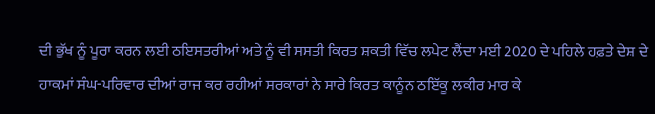ਦੀ ਭੁੱਖ ਨੂੰ ਪੂਰਾ ਕਰਨ ਲਈ ਠਇਸਤਰੀਆਂ ਅਤੇ ਨੂੰ ਵੀ ਸਸਤੀ ਕਿਰਤ ਸ਼ਕਤੀ ਵਿੱਚ ਲਪੇਟ ਲੈਂਦਾ ਮਈ 2020 ਦੇ ਪਹਿਲੇ ਹਫ਼ਤੇ ਦੇਸ਼ ਦੇ ਹਾਕਮਾਂ ਸੰਘ-ਪਰਿਵਾਰ ਦੀਆਂ ਰਾਜ ਕਰ ਰਹੀਆਂ ਸਰਕਾਰਾਂ ਨੇ ਸਾਰੇ ਕਿਰਤ ਕਾਨੂੰਨ ਠਇੱਕੂ ਲਕੀਰ ਮਾਰ ਕੇ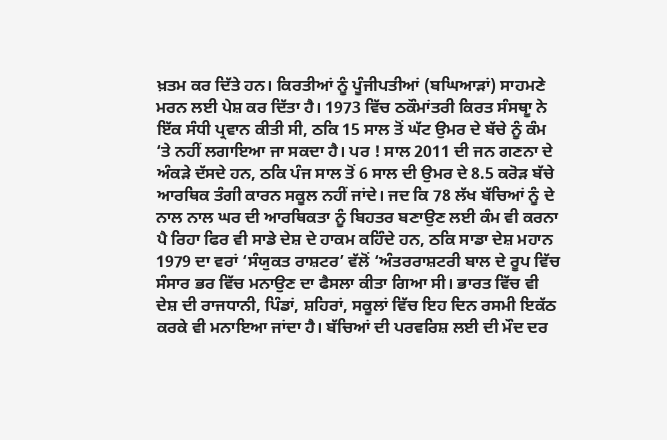ਖ਼ਤਮ ਕਰ ਦਿੱਤੇ ਹਨ। ਕਿਰਤੀਆਂ ਨੂੰ ਪੂੰਜੀਪਤੀਆਂ (ਬਘਿਆੜਾਂ) ਸਾਹਮਣੇ ਮਰਨ ਲਈ ਪੇਸ਼ ਕਰ ਦਿੱਤਾ ਹੈ। 1973 ਵਿੱਚ ਠਕੌਮਾਂਤਰੀ ਕਿਰਤ ਸੰਸਥਾੂ ਨੇ ਇੱਕ ਸੰਧੀ ਪ੍ਰਵਾਨ ਕੀਤੀ ਸੀ, ਠਕਿ 15 ਸਾਲ ਤੋਂ ਘੱਟ ਉਮਰ ਦੇ ਬੱਚੇ ਨੂੰ ਕੰਮ ‘ਤੇ ਨਹੀਂ ਲਗਾਇਆ ਜਾ ਸਕਦਾ ਹੈ। ਪਰ ! ਸਾਲ 2011 ਦੀ ਜਨ ਗਣਨਾ ਦੇ ਅੰਕੜੇ ਦੱਸਦੇ ਹਨ, ਠਕਿ ਪੰਜ ਸਾਲ ਤੋਂ 6 ਸਾਲ ਦੀ ਉਮਰ ਦੇ 8.5 ਕਰੋੜ ਬੱਚੇ ਆਰਥਿਕ ਤੰਗੀ ਕਾਰਨ ਸਕੂਲ ਨਹੀਂ ਜਾਂਦੇ। ਜਦ ਕਿ 78 ਲੱਖ ਬੱਚਿਆਂ ਨੂੰ ਦੇ ਨਾਲ ਨਾਲ ਘਰ ਦੀ ਆਰਥਿਕਤਾ ਨੂੰ ਬਿਹਤਰ ਬਣਾਉਣ ਲਈ ਕੰਮ ਵੀ ਕਰਨਾ ਪੈ ਰਿਹਾ ਫਿਰ ਵੀ ਸਾਡੇ ਦੇਸ਼ ਦੇ ਹਾਕਮ ਕਹਿੰਦੇ ਹਨ, ਠਕਿ ਸਾਡਾ ਦੇਸ਼ ਮਹਾਨ
1979 ਦਾ ਵਰਾਂ ‘ਸੰਯੁਕਤ ਰਾਸ਼ਟਰ’ ਵੱਲੋਂ ‘ਅੰਤਰਰਾਸ਼ਟਰੀ ਬਾਲ ਦੇ ਰੂਪ ਵਿੱਚ ਸੰਸਾਰ ਭਰ ਵਿੱਚ ਮਨਾਉਣ ਦਾ ਫੈਸਲਾ ਕੀਤਾ ਗਿਆ ਸੀ। ਭਾਰਤ ਵਿੱਚ ਵੀ ਦੇਸ਼ ਦੀ ਰਾਜਧਾਨੀ, ਪਿੰਡਾਂ, ਸ਼ਹਿਰਾਂ, ਸਕੂਲਾਂ ਵਿੱਚ ਇਹ ਦਿਨ ਰਸਮੀ ਇਕੱਠ ਕਰਕੇ ਵੀ ਮਨਾਇਆ ਜਾਂਦਾ ਹੈ। ਬੱਚਿਆਂ ਦੀ ਪਰਵਰਿਸ਼ ਲਈ ਦੀ ਮੌਦ ਦਰ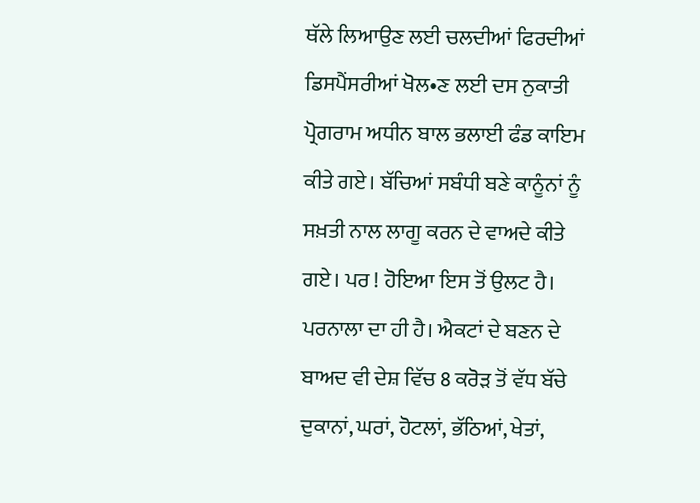ਥੱਲੇ ਲਿਆਉਣ ਲਈ ਚਲਦੀਆਂ ਫਿਰਦੀਆਂ ਡਿਸਪੈਂਸਰੀਆਂ ਖੋਲ•ਣ ਲਈ ਦਸ ਨੁਕਾਤੀ ਪ੍ਰੋਗਰਾਮ ਅਧੀਨ ਬਾਲ ਭਲਾਈ ਫੰਡ ਕਾਇਮ ਕੀਤੇ ਗਏ। ਬੱਚਿਆਂ ਸਬੰਧੀ ਬਣੇ ਕਾਨੂੰਨਾਂ ਨੂੰ ਸਖ਼ਤੀ ਨਾਲ ਲਾਗੂ ਕਰਨ ਦੇ ਵਾਅਦੇ ਕੀਤੇ ਗਏ। ਪਰ ! ਹੋਇਆ ਇਸ ਤੋਂ ਉਲਟ ਹੈ। ਪਰਨਾਲਾ ਦਾ ਹੀ ਹੈ। ਐਕਟਾਂ ਦੇ ਬਣਨ ਦੇ ਬਾਅਦ ਵੀ ਦੇਸ਼ ਵਿੱਚ 8 ਕਰੋੜ ਤੋਂ ਵੱਧ ਬੱਚੇ ਦੁਕਾਨਾਂ, ਘਰਾਂ, ਹੋਟਲਾਂ, ਭੱਠਿਆਂ, ਖੇਤਾਂ,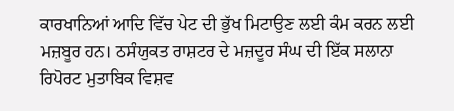ਕਾਰਖਾਨਿਆਂ ਆਦਿ ਵਿੱਚ ਪੇਟ ਦੀ ਭੁੱਖ ਮਿਟਾਉਣ ਲਈ ਕੰਮ ਕਰਨ ਲਈ ਮਜ਼ਬੂਰ ਹਨ। ਠਸੰਯੁਕਤ ਰਾਸ਼ਟਰ ਦੇ ਮਜ਼ਦੂਰ ਸੰਘ ਦੀ ਇੱਕ ਸਲਾਨਾ ਰਿਪੋਰਟ ਮੁਤਾਬਿਕ ਵਿਸ਼ਵ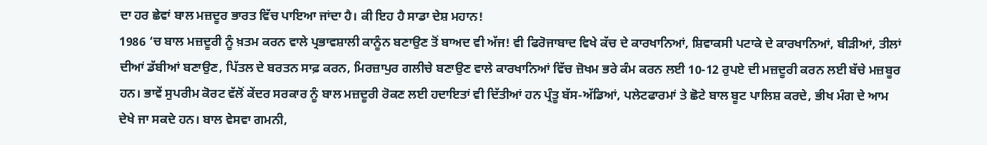ਦਾ ਹਰ ਛੇਵਾਂ ਬਾਲ ਮਜ਼ਦੂਰ ਭਾਰਤ ਵਿੱਚ ਪਾਇਆ ਜਾਂਦਾ ਹੈ। ਕੀ ਇਹ ਹੈ ਸਾਡਾ ਦੇਸ਼ ਮਹਾਨ!
1986 ‘ਚ ਬਾਲ ਮਜ਼ਦੂਰੀ ਨੂੰ ਖ਼ਤਮ ਕਰਨ ਵਾਲੇ ਪ੍ਰਭਾਵਸ਼ਾਲੀ ਕਾਨੂੰਨ ਬਣਾਉਣ ਤੋਂ ਬਾਅਦ ਵੀ ਅੱਜ! ਵੀ ਫਿਰੋਜਾਬਾਦ ਵਿਖੇ ਕੱਚ ਦੇ ਕਾਰਖਾਨਿਆਂ, ਸ਼ਿਵਾਕਸੀ ਪਟਾਕੇ ਦੇ ਕਾਰਖਾਨਿਆਂ, ਬੀੜੀਆਂ, ਤੀਲਾਂ ਦੀਆਂ ਡੱਬੀਆਂ ਬਣਾਉਣ, ਪਿੱਤਲ ਦੇ ਬਰਤਨ ਸਾਫ਼ ਕਰਨ, ਮਿਰਜ਼ਾਪੁਰ ਗਲੀਚੇ ਬਣਾਉਣ ਵਾਲੇ ਕਾਰਖਾਨਿਆਂ ਵਿੱਚ ਜ਼ੋਖਮ ਭਰੇ ਕੰਮ ਕਰਨ ਲਈ 10-12 ਰੁਪਏ ਦੀ ਮਜ਼ਦੂਰੀ ਕਰਨ ਲਈ ਬੱਚੇ ਮਜ਼ਬੂਰ ਹਨ। ਭਾਵੇਂ ਸੁਪਰੀਮ ਕੋਰਟ ਵੱਲੋਂ ਕੇਂਦਰ ਸਰਕਾਰ ਨੂੰ ਬਾਲ ਮਜ਼ਦੂਰੀ ਰੋਕਣ ਲਈ ਹਦਾਇਤਾਂ ਵੀ ਦਿੱਤੀਆਂ ਹਨ ਪ੍ਰੰਤੂ ਬੱਸ-ਅੱਡਿਆਂ, ਪਲੇਟਫਾਰਮਾਂ ਤੇ ਛੋਟੇ ਬਾਲ ਬੂਟ ਪਾਲਿਸ਼ ਕਰਦੇ, ਭੀਖ ਮੰਗ ਦੇ ਆਮ ਦੇਖੇ ਜਾ ਸਕਦੇ ਹਨ। ਬਾਲ ਵੇਸਵਾ ਗਮਨੀ,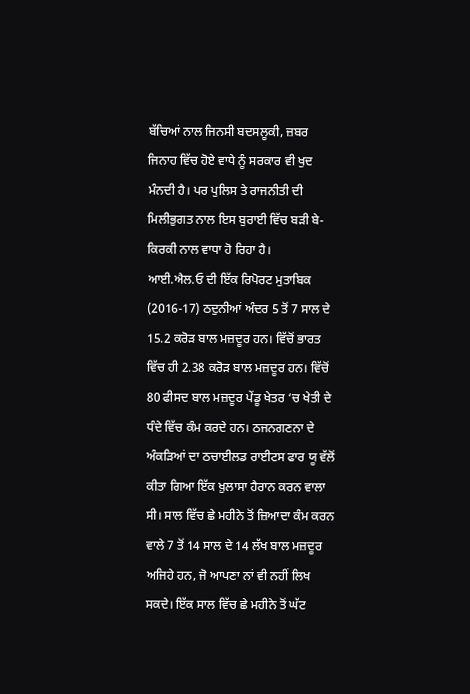ਬੱਚਿਆਂ ਨਾਲ ਜਿਨਸੀ ਬਦਸਲੂਕੀ, ਜ਼ਬਰ ਜਿਨਾਹ ਵਿੱਚ ਹੋਏ ਵਾਧੇ ਨੂੰ ਸਰਕਾਰ ਵੀ ਖੁਦ ਮੰਨਦੀ ਹੈ। ਪਰ ਪੁਲਿਸ ਤੇ ਰਾਜਨੀਤੀ ਦੀ ਮਿਲੀਭੁਗਤ ਨਾਲ ਇਸ ਬੁਰਾਈ ਵਿੱਚ ਬੜੀ ਬੇ-ਕਿਰਕੀ ਨਾਲ ਵਾਧਾ ਹੋ ਰਿਹਾ ਹੈ।
ਆਈ.ਐਲ.ਓ ਦੀ ਇੱਕ ਰਿਪੋਰਟ ਮੁਤਾਬਿਕ (2016-17) ਠਦੁਨੀਆਂ ਅੰਦਰ 5 ਤੋਂ 7 ਸਾਲ ਦੇ 15.2 ਕਰੋੜ ਬਾਲ ਮਜ਼ਦੂਰ ਹਨ। ਵਿੱਚੋਂ ਭਾਰਤ ਵਿੱਚ ਹੀ 2.38 ਕਰੋੜ ਬਾਲ ਮਜ਼ਦੂਰ ਹਨ। ਵਿੱਚੋਂ 80 ਫੀਸਦ ਬਾਲ ਮਜ਼ਦੂਰ ਪੇਂਡੂ ਖੇਤਰ ‘ਚ ਖੇਤੀ ਦੇ ਧੰਦੇ ਵਿੱਚ ਕੰਮ ਕਰਦੇ ਹਨ। ਠਜਨਗਣਨਾ ਦੇ ਅੰਕੜਿਆਂ ਦਾ ਠਚਾਈਲਡ ਰਾਈਟਸ ਫਾਰ ਯੂ ਵੱਲੋਂ ਕੀਤਾ ਗਿਆ ਇੱਕ ਖ਼ੁਲਾਸਾ ਹੈਰਾਨ ਕਰਨ ਵਾਲਾ ਸੀ। ਸਾਲ ਵਿੱਚ ਛੇ ਮਹੀਨੇ ਤੋਂ ਜ਼ਿਆਦਾ ਕੰਮ ਕਰਨ ਵਾਲੇ 7 ਤੋਂ 14 ਸਾਲ ਦੇ 14 ਲੱਖ ਬਾਲ ਮਜ਼ਦੂਰ ਅਜਿਹੇ ਹਨ, ਜੋ ਆਪਣਾ ਨਾਂ ਵੀ ਨਹੀਂ ਲਿਖ ਸਕਦੇ। ਇੱਕ ਸਾਲ ਵਿੱਚ ਛੇ ਮਹੀਨੇ ਤੋਂ ਘੱਟ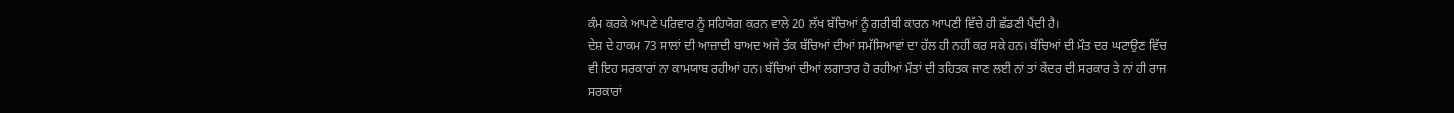ਕੰਮ ਕਰਕੇ ਆਪਣੇ ਪਰਿਵਾਰ ਨੂੰ ਸਹਿਯੋਗ ਕਰਨ ਵਾਲੇ 20 ਲੱਖ ਬੱਚਿਆਂ ਨੂੰ ਗਰੀਬੀ ਕਾਰਨ ਆਪਣੀ ਵਿੱਚੇ ਹੀ ਛੱਡਣੀ ਪੈਂਦੀ ਹੈ।
ਦੇਸ਼ ਦੇ ਹਾਕਮ 73 ਸਾਲਾਂ ਦੀ ਆਜ਼ਾਦੀ ਬਾਅਦ ਅਜੇ ਤੱਕ ਬੱਚਿਆਂ ਦੀਆਂ ਸਮੱਸਿਆਵਾਂ ਦਾ ਹੱਲ ਹੀ ਨਹੀਂ ਕਰ ਸਕੇ ਹਨ। ਬੱਚਿਆਂ ਦੀ ਮੌਤ ਦਰ ਘਟਾਉਣ ਵਿੱਚ ਵੀ ਇਹ ਸਰਕਾਰਾਂ ਨਾ ਕਾਮਯਾਬ ਰਹੀਆਂ ਹਨ। ਬੱਚਿਆਂ ਦੀਆਂ ਲਗਾਤਾਰ ਹੋ ਰਹੀਆਂ ਮੌਤਾਂ ਦੀ ਤਹਿਤਕ ਜਾਣ ਲਈ ਨਾਂ ਤਾਂ ਕੇਂਦਰ ਦੀ ਸਰਕਾਰ ਤੇ ਨਾਂ ਹੀ ਰਾਜ ਸਰਕਾਰਾਂ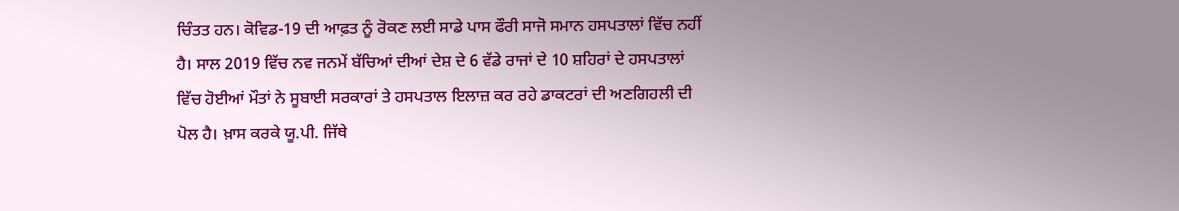ਚਿੰਤਤ ਹਨ। ਕੋਵਿਡ-19 ਦੀ ਆਫ਼ਤ ਨੂੰ ਰੋਕਣ ਲਈ ਸਾਡੇ ਪਾਸ ਫੌਰੀ ਸਾਜੋ ਸਮਾਨ ਹਸਪਤਾਲਾਂ ਵਿੱਚ ਨਹੀਂ ਹੈ। ਸਾਲ 2019 ਵਿੱਚ ਨਵ ਜਨਮੇਂ ਬੱਚਿਆਂ ਦੀਆਂ ਦੇਸ਼ ਦੇ 6 ਵੱਡੇ ਰਾਜਾਂ ਦੇ 10 ਸ਼ਹਿਰਾਂ ਦੇ ਹਸਪਤਾਲਾਂ ਵਿੱਚ ਹੋਈਆਂ ਮੌਤਾਂ ਨੇ ਸੂਬਾਈ ਸਰਕਾਰਾਂ ਤੇ ਹਸਪਤਾਲ ਇਲਾਜ਼ ਕਰ ਰਹੇ ਡਾਕਟਰਾਂ ਦੀ ਅਣਗਿਹਲੀ ਦੀ ਪੋਲ ਹੈ। ਖ਼ਾਸ ਕਰਕੇ ਯੂ.ਪੀ. ਜਿੱਥੇ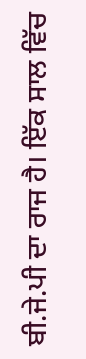ਬੀ.ਜੇ.ਪੀ ਦਾ ਰਾਜ ਹੈ। ਇੱਕ ਸਾਲ ਵਿੱਚ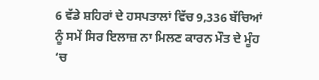6 ਵੱਡੇ ਸ਼ਹਿਰਾਂ ਦੇ ਹਸਪਤਾਲਾਂ ਵਿੱਚ 9,336 ਬੱਚਿਆਂ ਨੂੰ ਸਮੇਂ ਸਿਰ ਇਲਾਜ਼ ਨਾ ਮਿਲਣ ਕਾਰਨ ਮੌਤ ਦੇ ਮੂੰਹ ‘ਚ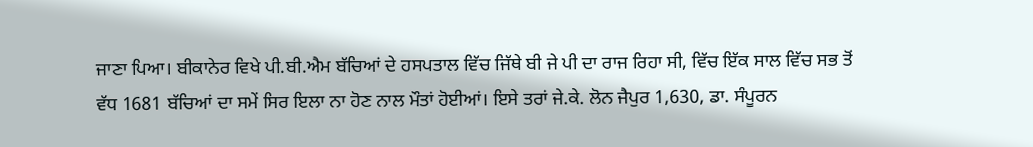ਜਾਣਾ ਪਿਆ। ਬੀਕਾਨੇਰ ਵਿਖੇ ਪੀ.ਬੀ.ਐਮ ਬੱਚਿਆਂ ਦੇ ਹਸਪਤਾਲ ਵਿੱਚ ਜਿੱਥੇ ਬੀ ਜੇ ਪੀ ਦਾ ਰਾਜ ਰਿਹਾ ਸੀ, ਵਿੱਚ ਇੱਕ ਸਾਲ ਵਿੱਚ ਸਭ ਤੋਂ ਵੱਧ 1681 ਬੱਚਿਆਂ ਦਾ ਸਮੇਂ ਸਿਰ ਇਲਾ ਨਾ ਹੋਣ ਨਾਲ ਮੌਤਾਂ ਹੋਈਆਂ। ਇਸੇ ਤਰਾਂ ਜੇ.ਕੇ. ਲੋਨ ਜੈਪੁਰ 1,630, ਡਾ. ਸੰਪੂਰਨ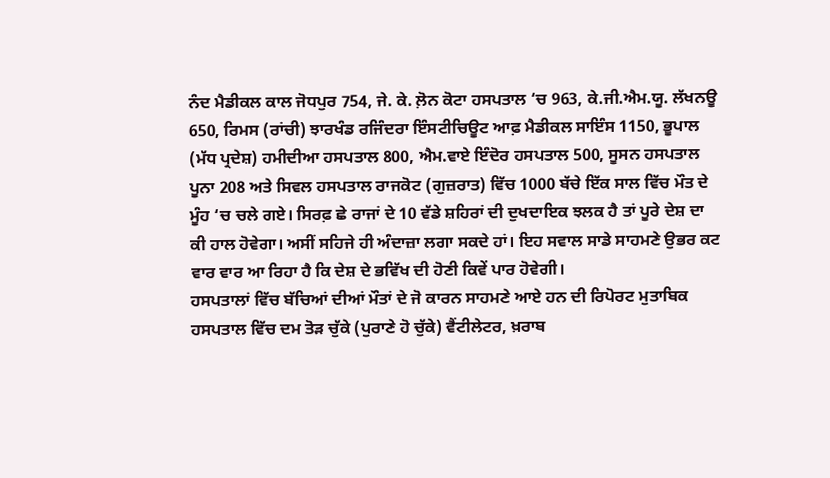ਨੰਦ ਮੈਡੀਕਲ ਕਾਲ ਜੋਧਪੁਰ 754, ਜੇ. ਕੇ. ਲ਼ੋਨ ਕੋਟਾ ਹਸਪਤਾਲ ‘ਚ 963, ਕੇ.ਜੀ.ਐਮ.ਯੂ. ਲੱਖਨਊ 650, ਰਿਮਸ (ਰਾਂਚੀ) ਝਾਰਖੰਡ ਰਜਿੰਦਰਾ ਇੰਸਟੀਚਿਊਟ ਆਫ਼ ਮੈਡੀਕਲ ਸਾਇੰਸ 1150, ਭੂਪਾਲ (ਮੱਧ ਪ੍ਰਦੇਸ਼) ਹਮੀਦੀਆ ਹਸਪਤਾਲ 800, ਐਮ.ਵਾਏ ਇੰਦੋਰ ਹਸਪਤਾਲ 500, ਸੂਸਨ ਹਸਪਤਾਲ ਪੂਨਾ 208 ਅਤੇ ਸਿਵਲ ਹਸਪਤਾਲ ਰਾਜਕੋਟ (ਗੁਜ਼ਰਾਤ) ਵਿੱਚ 1000 ਬੱਚੇ ਇੱਕ ਸਾਲ ਵਿੱਚ ਮੌਤ ਦੇ ਮੂੰਹ ‘ਚ ਚਲੇ ਗਏ। ਸਿਰਫ਼ ਛੇ ਰਾਜਾਂ ਦੇ 10 ਵੱਡੇ ਸ਼ਹਿਰਾਂ ਦੀ ਦੁਖਦਾਇਕ ਝਲਕ ਹੈ ਤਾਂ ਪੂਰੇ ਦੇਸ਼ ਦਾ ਕੀ ਹਾਲ ਹੋਵੇਗਾ। ਅਸੀਂ ਸਹਿਜੇ ਹੀ ਅੰਦਾਜ਼ਾ ਲਗਾ ਸਕਦੇ ਹਾਂ। ਇਹ ਸਵਾਲ ਸਾਡੇ ਸਾਹਮਣੇ ਉਭਰ ਕਟ ਵਾਰ ਵਾਰ ਆ ਰਿਹਾ ਹੈ ਕਿ ਦੇਸ਼ ਦੇ ਭਵਿੱਖ ਦੀ ਹੋਣੀ ਕਿਵੇਂ ਪਾਰ ਹੋਵੇਗੀ।
ਹਸਪਤਾਲਾਂ ਵਿੱਚ ਬੱਚਿਆਂ ਦੀਆਂ ਮੌਤਾਂ ਦੇ ਜੋ ਕਾਰਨ ਸਾਹਮਣੇ ਆਏ ਹਨ ਦੀ ਰਿਪੋਰਟ ਮੁਤਾਬਿਕ ਹਸਪਤਾਲ ਵਿੱਚ ਦਮ ਤੋੜ ਚੁੱਕੇ (ਪੁਰਾਣੇ ਹੋ ਚੁੱਕੇ) ਵੈਂਟੀਲੇਟਰ, ਖ਼ਰਾਬ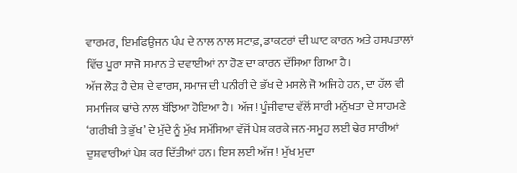ਵਾਰਮਰ, ਇਮਫਿਉਜਨ ਪੰਪ ਦੇ ਨਾਲ ਨਾਲ ਸਟਾਫ਼, ਡਾਕਟਰਾਂ ਦੀ ਘਾਟ ਕਾਰਨ ਅਤੇ ਹਸਪਤਾਲਾਂ ਵਿੱਚ ਪੂਰਾ ਸਾਜੋ ਸਮਾਨ ਤੇ ਦਵਾਈਆਂ ਨਾ ਹੋਣ ਦਾ ਕਾਰਨ ਦੱਸਿਆ ਗਿਆ ਹੈ।
ਅੱਜ ਲੋੜ ਹੈ ਦੇਸ਼ ਦੇ ਵਾਰਸ, ਸਮਾਜ ਦੀ ਪਨੀਰੀ ਦੇ ਭੱਖ ਦੇ ਮਸਲੇ ਜੋ ਅਜਿਹੇ ਹਨ, ਦਾ ਹੱਲ ਵੀ ਸਮਾਜਿਕ ਢਾਂਚੇ ਨਾਲ ਬੱਝਿਆ ਹੋਇਆ ਹੈ। ਅੱਜ! ਪੂੰਜੀਵਾਦ ਵੱਲੋਂ ਸਾਰੀ ਮਨੁੱਖਤਾ ਦੇ ਸਾਹਮਣੇ ‘ਗਰੀਬੀ ਤੇ ਭੁੱਖ’ ਦੇ ਮੁੱਦੇ ਨੂੰ ਮੁੱਖ ਸਮੱਸਿਆ ਵੱਜੋਂ ਪੇਸ਼ ਕਰਕੇ ਜਨ-ਸਮੂਹ ਲਈ ਢੇਰ ਸਾਰੀਆਂ ਦੁਸ਼ਵਾਰੀਆਂ ਪੇਸ਼ ਕਰ ਦਿੱਤੀਆਂ ਹਨ। ਇਸ ਲਈ ਅੱਜ ! ਮੁੱਖ ਮੁਦਾ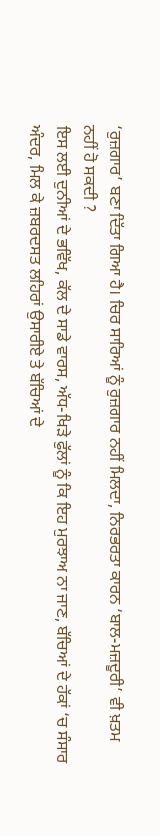‘ਰੁਜ਼ਗਾਰ’ ਬਣਾ ਦਿੱਤਾ ਗਿਆ ਹੈ। ਚਿਰ ਸਾਰਿਆਂ ਨੂੰ ਰੁਜ਼ਗਾਰ ਨਹੀਂ ਮਿਲਦਾ, ਨਿਰਭਰਤਾ ਕਾਰਨ ‘ਬਾਲ-ਮਜ਼ਦੂਰੀ’ ਵੀ ਖ਼ਤਮ ਨਹੀਂ ਹੋ ਸਕਦੀ ?
ਇਸ ਲਈ ਦੁਨੀਆਂ ਦੇ ਭਵਿੱਖ, ਕੱਲ ਦੇ ਸਾਡੇ ਵਾਰਸ, ਅੱਧ-ਖਿੜੇ ਫੁੱਲਾਂ ਨੂੰ ਕਿ ਇਹ ਮੁਰਝਾਅ ਨਾ ਜਾਣ, ਬੱਚਿਆਂ ਦੇ ਹੱਕਾਂ ‘ਚ ਸੰਸਾਰ ਅੰਦਰ, ਮਿਲ ਕੇ ਜ਼ਬਰਦਸਤ ਲਹਿਰਾਂ ਉਸਾਰੀਏ ਤੇ ਬੱਚਿਆਂ ਦੇ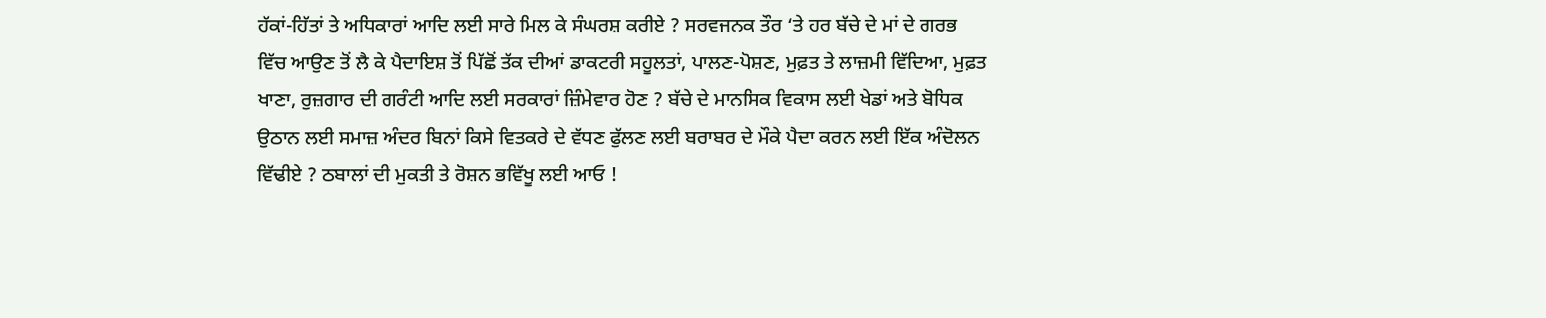ਹੱਕਾਂ-ਹਿੱਤਾਂ ਤੇ ਅਧਿਕਾਰਾਂ ਆਦਿ ਲਈ ਸਾਰੇ ਮਿਲ ਕੇ ਸੰਘਰਸ਼ ਕਰੀਏ ? ਸਰਵਜਨਕ ਤੌਰ ‘ਤੇ ਹਰ ਬੱਚੇ ਦੇ ਮਾਂ ਦੇ ਗਰਭ ਵਿੱਚ ਆਉਣ ਤੋਂ ਲੈ ਕੇ ਪੈਦਾਇਸ਼ ਤੋਂ ਪਿੱਛੋਂ ਤੱਕ ਦੀਆਂ ਡਾਕਟਰੀ ਸਹੂਲਤਾਂ, ਪਾਲਣ-ਪੋਸ਼ਣ, ਮੁਫ਼ਤ ਤੇ ਲਾਜ਼ਮੀ ਵਿੱਦਿਆ, ਮੁਫ਼ਤ ਖਾਣਾ, ਰੁਜ਼ਗਾਰ ਦੀ ਗਰੰਟੀ ਆਦਿ ਲਈ ਸਰਕਾਰਾਂ ਜ਼ਿੰਮੇਵਾਰ ਹੋਣ ? ਬੱਚੇ ਦੇ ਮਾਨਸਿਕ ਵਿਕਾਸ ਲਈ ਖੇਡਾਂ ਅਤੇ ਬੋਧਿਕ ਉਠਾਨ ਲਈ ਸਮਾਜ਼ ਅੰਦਰ ਬਿਨਾਂ ਕਿਸੇ ਵਿਤਕਰੇ ਦੇ ਵੱਧਣ ਫੁੱਲਣ ਲਈ ਬਰਾਬਰ ਦੇ ਮੌਕੇ ਪੈਦਾ ਕਰਨ ਲਈ ਇੱਕ ਅੰਦੋਲਨ ਵਿੱਢੀਏ ? ਠਬਾਲਾਂ ਦੀ ਮੁਕਤੀ ਤੇ ਰੋਸ਼ਨ ਭਵਿੱਖੂ ਲਈ ਆਓ !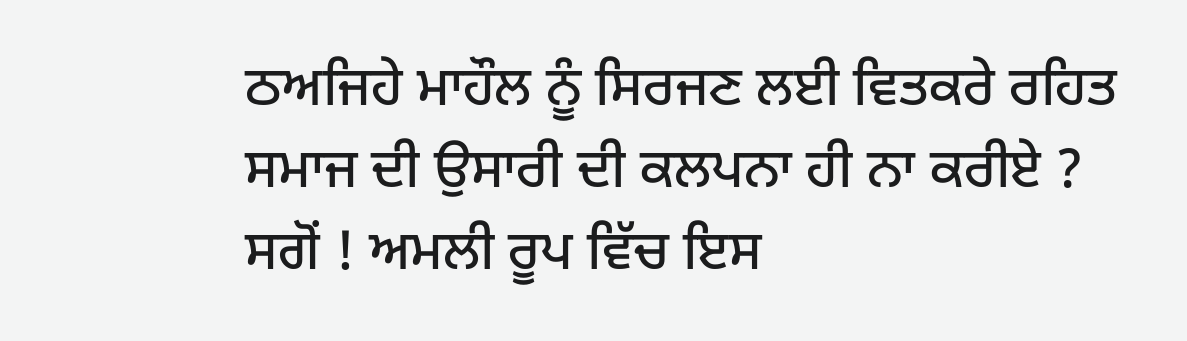ਠਅਜਿਹੇ ਮਾਹੌਲ ਨੂੰ ਸਿਰਜਣ ਲਈ ਵਿਤਕਰੇ ਰਹਿਤ ਸਮਾਜ ਦੀ ਉਸਾਰੀ ਦੀ ਕਲਪਨਾ ਹੀ ਨਾ ਕਰੀਏ ? ਸਗੋਂ ! ਅਮਲੀ ਰੂਪ ਵਿੱਚ ਇਸ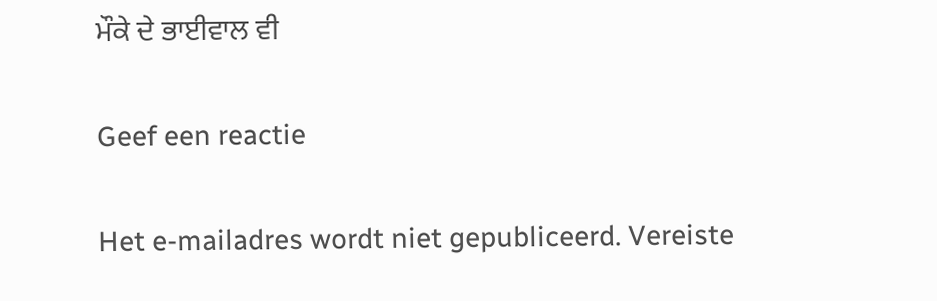ਮੌਕੇ ਦੇ ਭਾਈਵਾਲ ਵੀ

Geef een reactie

Het e-mailadres wordt niet gepubliceerd. Vereiste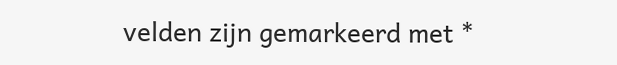velden zijn gemarkeerd met *